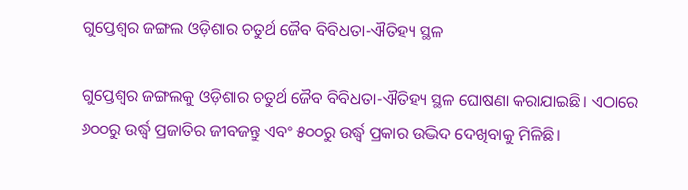ଗୁପ୍ତେଶ୍ଵର ଜଙ୍ଗଲ ଓଡ଼ିଶାର ଚତୁର୍ଥ ଜୈବ ବିବିଧତା-ଐତିହ୍ୟ ସ୍ଥଳ

ଗୁପ୍ତେଶ୍ଵର ଜଙ୍ଗଲକୁ ଓଡ଼ିଶାର ଚତୁର୍ଥ ଜୈବ ବିବିଧତା-ଐତିହ୍ୟ ସ୍ଥଳ ଘୋଷଣା କରାଯାଇଛି। ଏଠାରେ ୬୦୦ରୁ ଉର୍ଦ୍ଧ୍ଵ ପ୍ରଜାତିର ଜୀବଜନ୍ତୁ ଏବଂ ୫୦୦ରୁ ଉର୍ଦ୍ଧ୍ଵ ପ୍ରକାର ଉଦ୍ଭିଦ ଦେଖିବାକୁ ମିଳିଛି।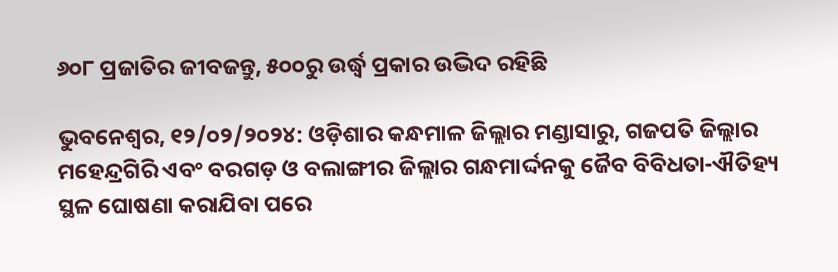୬୦୮ ପ୍ରଜାତିର ଜୀବଜନ୍ତୁ, ୫୦୦ରୁ ଉର୍ଦ୍ଧ୍ୱ ପ୍ରକାର ଉଦ୍ଭିଦ ରହିଛି

ଭୁବନେଶ୍ବର, ୧୨/୦୨/୨୦୨୪: ଓଡ଼ିଶାର କନ୍ଧମାଳ ଜିଲ୍ଲାର ମଣ୍ଡାସାରୁ, ଗଜପତି ଜିଲ୍ଲାର ମହେନ୍ଦ୍ରଗିରି ଏବଂ ବରଗଡ଼ ଓ ବଲାଙ୍ଗୀର ଜିଲ୍ଲାର ଗନ୍ଧମାର୍ଦ୍ଦନକୁ ଜୈବ ବିବିଧତା-ଐତିହ୍ୟ ସ୍ଥଳ ଘୋଷଣା କରାଯିବା ପରେ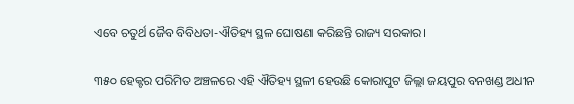ଏବେ ଚତୁର୍ଥ ଜୈବ ବିବିଧତା-ଐତିହ୍ୟ ସ୍ଥଳ ଘୋଷଣା କରିଛନ୍ତି ରାଜ୍ୟ ସରକାର।

୩୫୦ ହେକ୍ଟର ପରିମିତ ଅଞ୍ଚଳରେ ଏହି ଐତିହ୍ୟ ସ୍ଥଳୀ ହେଉଛି କୋରାପୁଟ ଜିଲ୍ଲା ଜୟପୁର ବନଖଣ୍ଡ ଅଧୀନ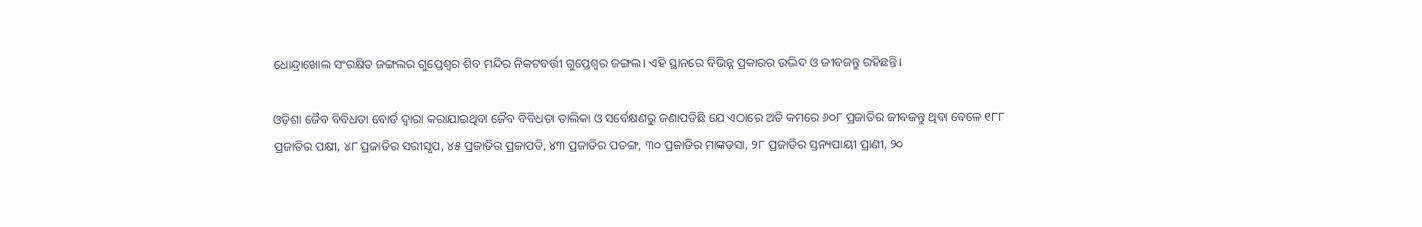ଧୋନ୍ଦ୍ରାଖୋଲ ସଂରକ୍ଷିତ ଜଙ୍ଗଲର ଗୁପ୍ତେଶ୍ୱର ଶିବ ମନ୍ଦିର ନିକଟବର୍ତ୍ତୀ ଗୁପ୍ତେଶ୍ୱର ଜଙ୍ଗଲ। ଏହି ସ୍ଥାନରେ ବିଭିନ୍ନ ପ୍ରକାରର ଉଦ୍ଭିଦ ଓ ଜୀବଜନ୍ତୁ ରହିଛନ୍ତି।

ଓଡ଼ିଶା ଜୈବ ବିବିଧତା ବୋର୍ଡ ଦ୍ୱାରା କରାଯାଇଥିବା ଜୈବ ବିବିଧତା ତାଲିକା ଓ ସର୍ବେକ୍ଷଣରୁ ଜଣାପଡିଛି ଯେ ଏଠାରେ ଅତି କମରେ ୬୦୮ ପ୍ରଜାତିର ଜୀବଜନ୍ତୁ ଥିବା ବେଳେ ୧୮୮ ପ୍ରଜାତିର ପକ୍ଷୀ, ୪୮ ପ୍ରଜାତିର ସରୀସୃପ, ୪୫ ପ୍ରଜାତିର ପ୍ରଜାପତି, ୪୩ ପ୍ରଜାତିର ପତଙ୍ଗ, ୩୦ ପ୍ରଜାତିର ମାଙ୍କଡ଼ସା, ୨୮ ପ୍ରଜାତିର ସ୍ତନ୍ୟପାୟୀ ପ୍ରାଣୀ, ୨୦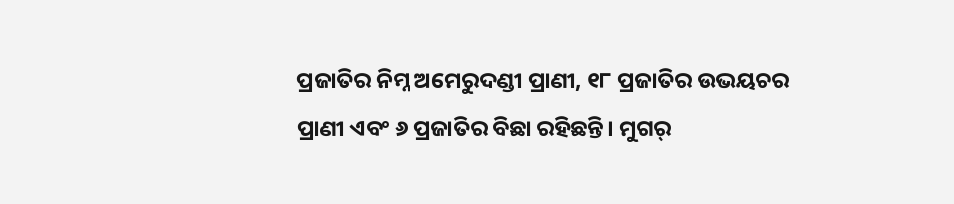ପ୍ରଜାତିର ନିମ୍ନ ଅମେରୁଦଣ୍ଡୀ ପ୍ରାଣୀ, ୧୮ ପ୍ରଜାତିର ଉଭୟଚର ପ୍ରାଣୀ ଏବଂ ୬ ପ୍ରଜାତିର ବିଛା ରହିଛନ୍ତି। ମୁଗର୍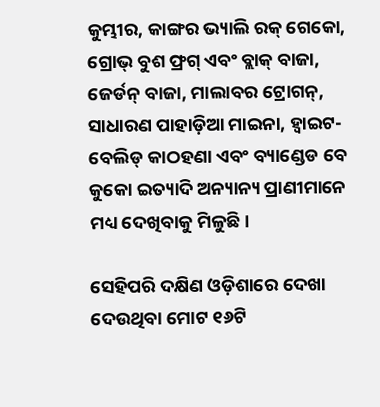କୁମ୍ଭୀର, କାଙ୍ଗର ଭ୍ୟାଲି ରକ୍ ଗେକୋ, ଗ୍ରୋଭ୍ ବୁଶ ଫ୍ରଗ୍ ଏବଂ ବ୍ଲାକ୍ ବାଜା, ଜେର୍ଡନ୍ ବାଜା, ମାଲାବର ଟ୍ରୋଗନ୍, ସାଧାରଣ ପାହାଡ଼ିଆ ମାଇନା, ହ୍ୱାଇଟ-ବେଲିଡ୍ କାଠହଣା ଏବଂ ବ୍ୟାଣ୍ଡେଡ ବେ କୁକୋ ଇତ୍ୟାଦି ଅନ୍ୟାନ୍ୟ ପ୍ରାଣୀମାନେ ମଧ୍ୟ ଦେଖିବାକୁ ମିଳୁଛି।

ସେହିପରି ଦକ୍ଷିଣ ଓଡ଼ିଶାରେ ଦେଖା ଦେଉଥିବା ମୋଟ ୧୬ଟି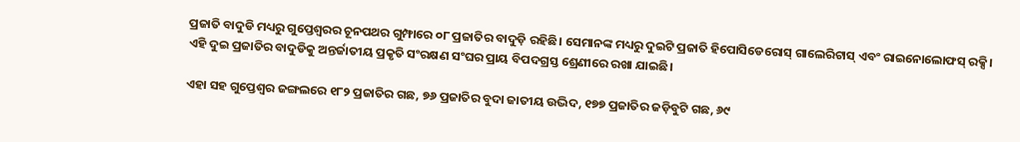ପ୍ରଜାତି ବାଦୁଡି ମଧ୍ୟରୁ ଗୁପ୍ତେଶ୍ୱରର ଚୂନପଥର ଗୁମ୍ଫାରେ ୦୮ ପ୍ରଜାତିର ବାଦୁଡ଼ି ରହିଛି। ସେମାନଙ୍କ ମଧ୍ୟରୁ ଦୁଇଟି ପ୍ରଜାତି ହିପୋସିଡେରୋସ୍ ଗାଲେରିଟାସ୍ ଏବଂ ରାଇନୋଲୋଫସ୍ ରକ୍ସି। ଏହି ଦୁଇ ପ୍ରଜାତିର ବାଦୁଡିକୁ ଅନ୍ତର୍ଜାତୀୟ ପ୍ରକୃତି ସଂରକ୍ଷଣ ସଂଘର ପ୍ରାୟ ବିପଦଗ୍ରସ୍ତ ଶ୍ରେଣୀରେ ରଖା ଯାଇଛି।

ଏହା ସହ ଗୁପ୍ତେଶ୍ଵର ଜଙ୍ଗଲରେ ୧୮୨ ପ୍ରଜାତିର ଗଛ, ୭୬ ପ୍ରଜାତିର ବୁଦା ଜାତୀୟ ଉଦ୍ଭିଦ, ୧୭୭ ପ୍ରଜାତିର ଜଡ଼ିବୁଟି ଗଛ, ୬୯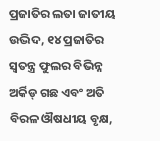ପ୍ରଜାତିର ଲତା ଜାତୀୟ ଉଦ୍ଭିଦ, ୧୪ ପ୍ରଜାତିର ସ୍ୱତନ୍ତ୍ର ଫୁଲର ବିଭିନ୍ନ ଅର୍କିଡ୍ ଗଛ ଏବଂ ଅତି ବିରଳ ଔଷଧୀୟ ବୃକ୍ଷ,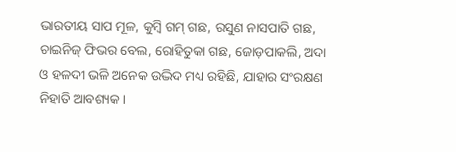ଭାରତୀୟ ସାପ ମୂଳ, କୁମ୍ବି ଗମ୍ ଗଛ, ରସୁଣ ନାସପାତି ଗଛ, ଚାଇନିଜ୍ ଫିଭର ବେଲ, ରୋହିତୁକା ଗଛ, ଜୋଡ଼ପାକଲି, ଅଦା ଓ ହଳଦୀ ଭଳି ଅନେକ ଉଦ୍ଭିଦ ମଧ୍ୟ ରହିଛି, ଯାହାର ସଂରକ୍ଷଣ ନିହାତି ଆବଶ୍ୟକ।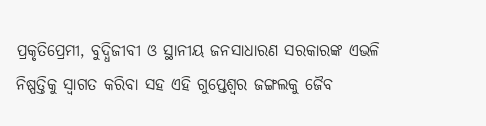ପ୍ରକୃତିପ୍ରେମୀ, ବୁଦ୍ଧିଜୀବୀ ଓ ସ୍ଥାନୀୟ ଜନସାଧାରଣ ସରକାରଙ୍କ ଏଭଳି ନିଷ୍ପତ୍ତିକୁ ସ୍ୱାଗତ କରିବା ସହ ଏହି ଗୁପ୍ତେଶ୍ଵର ଜଙ୍ଗଲକୁ ଜୈବ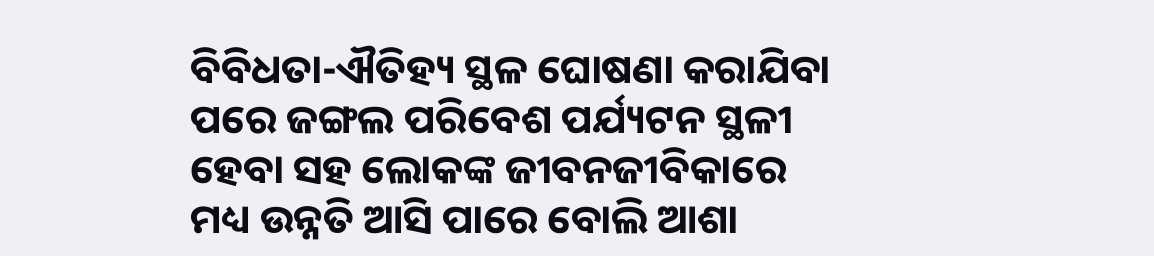ବିବିଧତା-ଐତିହ୍ୟ ସ୍ଥଳ ଘୋଷଣା କରାଯିବା ପରେ ଜଙ୍ଗଲ ପରିବେଶ ପର୍ଯ୍ୟଟନ ସ୍ଥଳୀ ହେବା ସହ ଲୋକଙ୍କ ଜୀବନଜୀବିକାରେ ମଧ୍ୟ ଉନ୍ନତି ଆସି ପାରେ ବୋଲି ଆଶା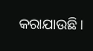କରାଯାଉଛି।